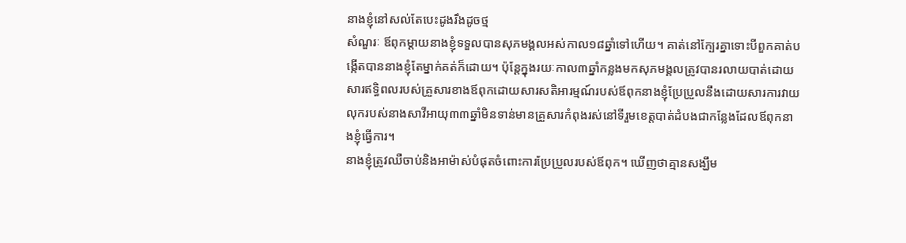នាងខ្ញុំនៅសល់តែបេះដូងរឹងដូចថ្ម
សំណួរៈ ឪពុកម្ដាយនាងខ្ញុំទទួលបានសុភមង្គលអស់កាល១៨ឆ្នាំទៅហើយ។ គាត់នៅក្បែរគ្នាទោះបីពួកគាត់បង្កើតបាននាងខ្ញុំតែម្នាក់គត់ក៏ដោយ។ ប៉ុន្ដែក្នុងរយៈកាល៣ឆ្នាំកន្លងមកសុភមង្គលត្រូវបានរលាយបាត់ដោយសារឥទ្ធិពលរបស់គ្រួសារខាងឪពុកដោយសារសតិអារម្មណ៍របស់ឪពុកនាងខ្ញុំប្រែប្រួលនឹងដោយសារការវាយលុករបស់នាងសាវីអាយុ៣៣ឆ្នាំមិនទាន់មានគ្រួសារកំពុងរស់នៅទីរួមខេត្ដបាត់ដំបងជាកន្លែងដែលឪពុកនាងខ្ញុំធ្វើការ។
នាងខ្ញុំត្រូវឈឺចាប់និងអាម៉ាស់បំផុតចំពោះការប្រែប្រួលរបស់ឪពុក។ ឃើញថាគ្មានសង្ឃឹម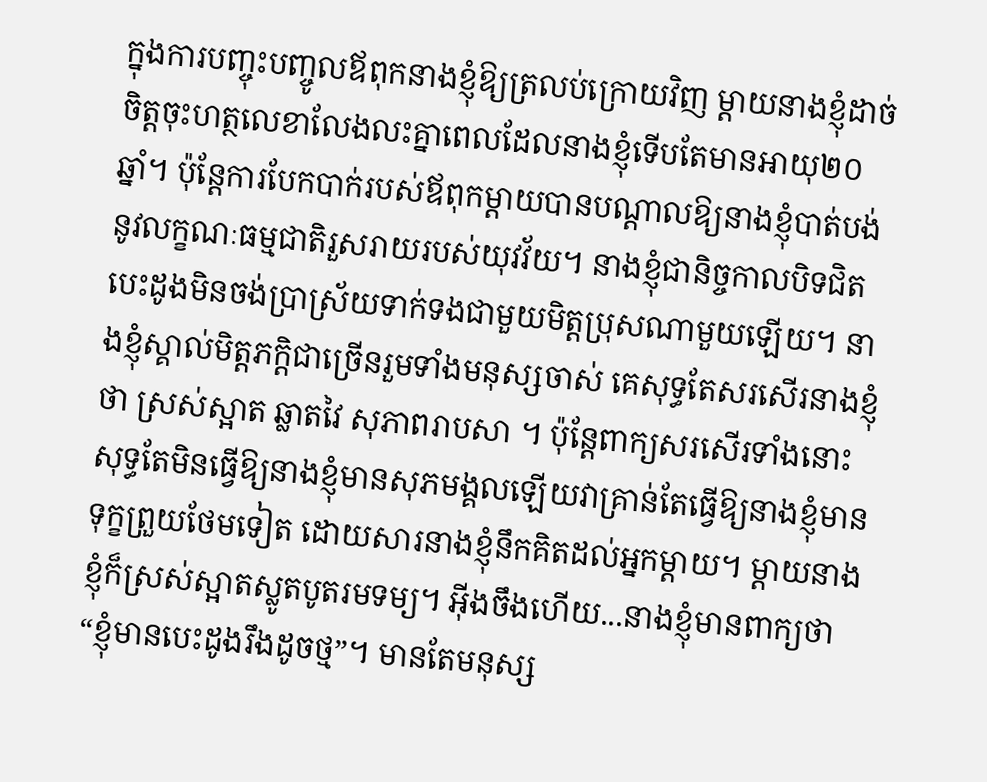ក្នុងការបញ្ចុះបញ្ចូលឪពុកនាងខ្ញុំឱ្យត្រលប់ក្រោយវិញ ម្ដាយនាងខ្ញុំដាច់ចិត្ដចុះហត្ថលេខាលែងលះគ្នាពេលដែលនាងខ្ញុំទើបតែមានអាយុ២០ឆ្នាំ។ ប៉ុន្ដែការបែកបាក់របស់ឪពុកម្ដាយបានបណ្ដាលឱ្យនាងខ្ញុំបាត់បង់នូវលក្ខណៈធម្មជាតិរួសរាយរបស់យុវវ័យ។ នាងខ្ញុំជានិច្ចកាលបិទជិតបេះដូងមិនចង់ប្រាស្រ័យទាក់ទងជាមួយមិត្ដប្រុសណាមួយឡើយ។ នាងខ្ញុំស្គាល់មិត្ដភក្ដិជាច្រើនរួមទាំងមនុស្សចាស់ គេសុទ្ធតែសរសើរនាងខ្ញុំថា ស្រស់ស្អាត ឆ្លាតវៃ សុភាពរាបសា ។ ប៉ុន្ដែពាក្យសរសើរទាំងនោះសុទ្ធតែមិនធ្វើឱ្យនាងខ្ញុំមានសុភមង្គលឡើយវាគ្រាន់តែធ្វើឱ្យនាងខ្ញុំមានទុក្ខព្រួយថែមទៀត ដោយសារនាងខ្ញុំនឹកគិតដល់អ្នកម្ដាយ។ ម្ដាយនាងខ្ញុំក៏ស្រស់ស្អាតស្លូតបូតរមទម្យ។ អ៊ីងចឹងហើយ...នាងខ្ញុំមានពាក្យថា “ខ្ញុំមានបេះដូងរឹងដូចថ្ម”។ មានតែមនុស្ស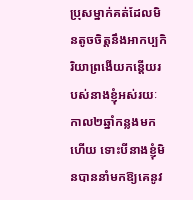ប្រុសម្នាក់គត់ដែលមិនតូចចិត្ដនឹងអាកប្បកិរិយាព្រងើយកន្ដើយរបស់នាងខ្ញុំអស់រយៈកាល២ឆ្នាំកន្លងមកហើយ ទោះបីនាងខ្ញុំមិនបាននាំមកឱ្យគេនូវ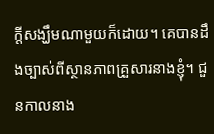ក្ដីសង្ឃឹមណាមួយក៏ដោយ។ គេបានដឹងច្បាស់ពីស្ថានភាពគ្រួសារនាងខ្ញុំ។ ជួនកាលនាង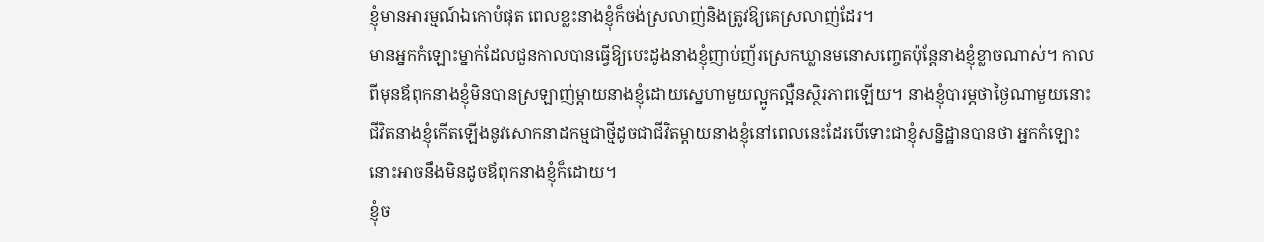ខ្ញុំមានអារម្មណ៍ឯកោបំផុត ពេលខ្លះនាងខ្ញុំក៏ចង់ស្រលាញ់និងត្រូវឱ្យគេស្រលាញ់ដែរ។
មានអ្នកកំឡោះម្នាក់ដែលជួនកាលបានធ្វើឱ្យបេះដូងនាងខ្ញុំញាប់ញ័រស្រេកឃ្លានមនោសញ្ចេតប៉ុន្ដែនាងខ្ញុំខ្លាចណាស់។ កាលពីមុនឪពុកនាងខ្ញុំមិនបានស្រឡាញ់ម្ដាយនាងខ្ញុំដោយស្នេហាមួយល្អូកល្អឺនស្ថិរភាពឡើយ។ នាងខ្ញុំបារម្ភថាថ្ងៃណាមួយនោះជីវិតនាងខ្ញុំកើតឡើងនូវសោកនាដកម្មជាថ្មីដូចជាជីវិតម្ដាយនាងខ្ញុំនៅពេលនេះដែរបើទោះជាខ្ញុំសន្និដ្ឋានបានថា អ្នកកំឡោះនោះអាចនឹងមិនដូចឪពុកនាងខ្ញុំក៏ដោយ។
ខ្ញុំច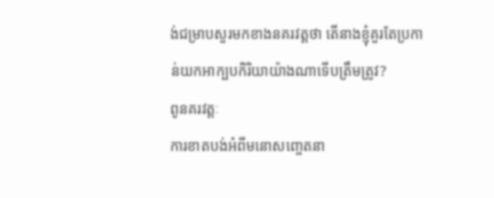ង់ជម្រាបសួរមកខាងនគរវត្ដថា តើនាងខ្ញុំគួរតែប្រកាន់យកអាក្បបកិរិយាយ៉ាងណាទើបត្រឹមត្រូវ?
ពូនគរវត្ដៈ
ការខាតបង់អំពីមនោសញ្ចេតនា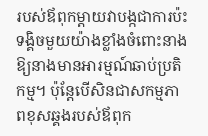របស់ឪពុកម្ដាយវាបង្កជាការប៉ះទង្គិចមួយយ៉ាងខ្លាំងចំពោះនាងឱ្យនាងមានអារម្មណ៍ឆាប់ប្រតិកម្ម។ ប៉ុន្ដែបើសិនជាសកម្មភាពខុសឆ្គងរបស់ឪពុក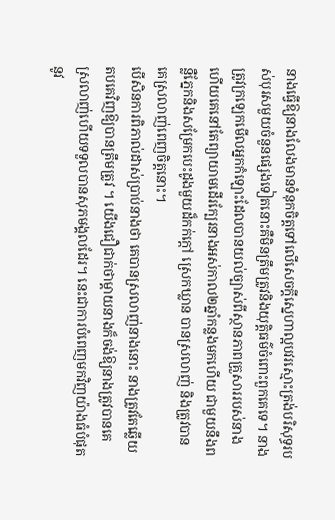នាងធ្វើឱ្យនាងលែងមានទំនុកចិត្ដទៅលើសេចក្ដីស្នេហាល្អបវរស្មោះត្រង់បរិសុទ្ធរបស់បុរសមួយចំនួនផ្សេងទៀតនោះគឺមិនត្រឹមត្រូវនិងយុត្ដិធម៌ចំពោះពួកគេទេ។ នាងត្រូវក្រឡេកមើលអ្នកកំឡោះដែលបានយល់ច្បាស់ពីស្ថានភាពគ្រួសាររបស់នាងហើយគេនៅតែព្យាយាមដើរក្បែរនាងអស់កាល២ឆ្នាំកន្លងមកហើយ ជាមួយនឹងពន្លឺភ្នែកនិងសម្រែកបេះដូងមួយដ៏កក់ក្ដៅ ស្រេកឃ្លាន បានស្រលាញ់ និងត្រូវបានគេស្រលាញ់ពេញចិត្ដនោះ។
បើសិនការពិភាល់ដាស់ប្រាប់នាងថា គេបានស្រលាញ់នាងនោះ នាងត្រូវតែឆ្លើយតបគេវិញឱ្យបានត្រឹមត្រូវ ។ យើងជឿជាក់ថាម្ដាយនាងក៏ចង់ឱ្យនាងត្រូវបានគេស្រលាញ់ហើយទទួលបានសុភមង្គលដែរ។ នេះជាការបំពេញមកវិញយ៉ាងធំបំផុតនូវ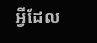អ្វីដែល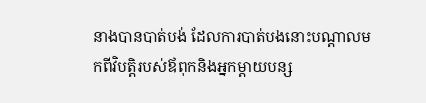នាងបានបាត់បង់ ដែលការបាត់បងនោះបណ្ដាលមកពីវិបត្ដិរបស់ឪពុកនិងអ្នកម្ដាយបន្ស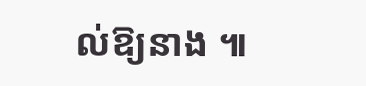ល់ឱ្យនាង ៕